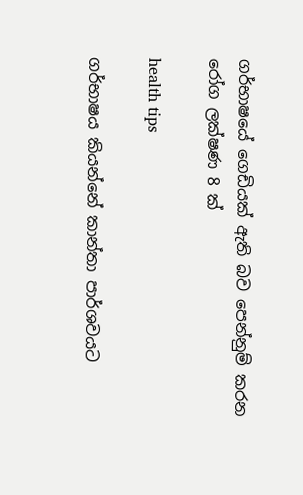ගර්භාෂයේ ගෙඩියක් ඇති බව පෙන්නුම් කරන රෝග ලක්ෂණ 8 ක්

health tips

ගර්භාෂය කියන්නේ කාන්තා පාර්ශවයට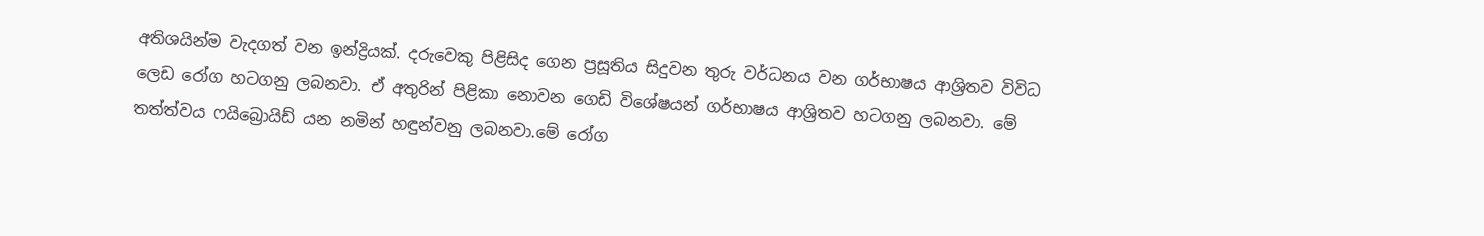අතිශයින්ම වැදගත් වන ඉන්ද්‍රියක්. දරුවෙකු පිළිසිද ගෙන ප්‍රසූතිය සිදුවන තුරු වර්ධනය වන ගර්භාෂය ආශ්‍රිතව විවිධ ලෙඩ රෝග හටගනු ලබනවා. ඒ අතුරින් පිළිකා නොවන ගෙඩි විශේෂයන් ගර්භාෂය ආශ්‍රිතව හටගනු ලබනවා. මේ තත්ත්වය ෆයිබ්‍රොයිඩ් යන නමින් හඳුන්වනු ලබනවා.මේ රෝග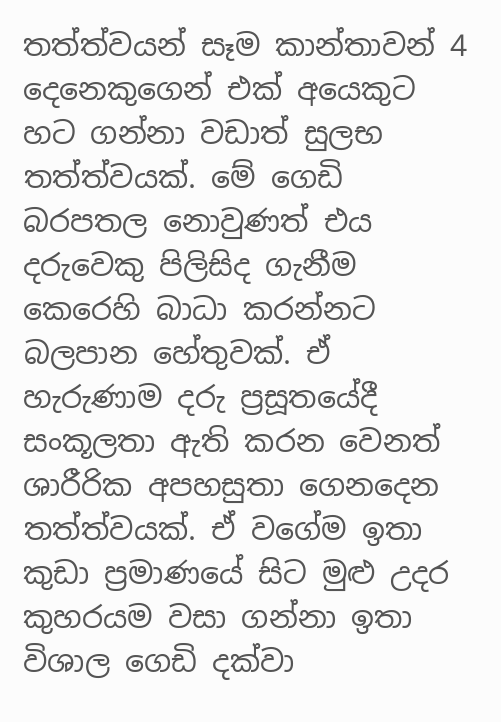තත්ත්වයන් සෑම කාන්තාවන් 4 දෙනෙකුගෙන් එක් අයෙකුට හට ගන්නා වඩාත් සුලභ තත්ත්වයක්. මේ ගෙඩි බරපතල නොවුණත් එය දරුවෙකු පිලිසිද ගැනීම කෙරෙහි බාධා කරන්නට බලපාන හේතුවක්. ඒ හැරුණාම දරු ප්‍රසූතයේදී සංකූලතා ඇති කරන වෙනත් ශාරීරික අපහසුතා ගෙනදෙන තත්ත්වයක්. ඒ වගේම ඉතා කුඩා ප්‍රමාණයේ සිට මුළු උදර කුහරයම වසා ගන්නා ඉතා විශාල ගෙඩි දක්වා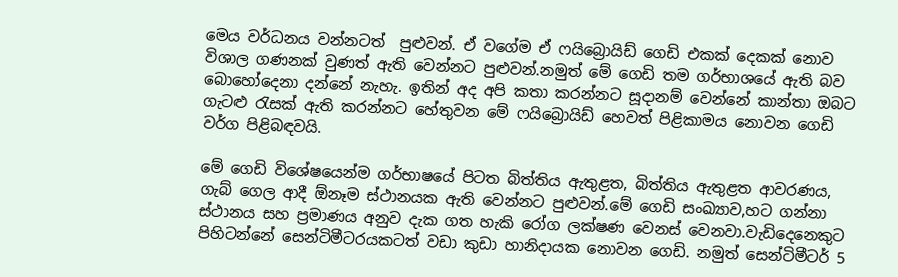මෙය වර්ධනය වන්නටත්  පුළුවන්. ඒ වගේම ඒ ෆයිබ්‍රොයිඩ් ගෙඩි එකක් දෙකක් නොව විශාල ගණනක් වුණත් ඇති වෙන්නට පුළුවන්.නමුත් මේ ගෙඩි තම ගර්භාශයේ ඇති බව බොහෝදෙනා දන්නේ නැහැ. ඉතින් අද අපි කතා කරන්නට සූදානම් වෙන්නේ කාන්තා ඔබට ගැටළු රැසක් ඇති කරන්නට හේතුවන මේ ෆයිබ්‍රොයිඩ් හෙවත් පිළිකාමය නොවන ගෙඩි වර්ග පිළිබඳවයි.

මේ ගෙඩි විශේෂයෙන්ම ගර්භාෂයේ පිටත බිත්තිය ඇතුළත, බිත්තිය ඇතුළත ආවරණය, ගැබ් ගෙල ආදී ඕනෑම ස්ථානයක ඇති වෙන්නට පුළුවන්.මේ ගෙඩි සංඛ්‍යාව,හට ගන්නා ස්ථානය සහ ප්‍රමාණය අනුව දැක ගත හැකි රෝග ලක්ෂණ වෙනස් වෙනවා.වැඩිදෙනෙකුට පිහිටන්නේ සෙන්ටිමීටරයකටත් වඩා කුඩා හානිදායක නොවන ගෙඩි. නමුත් සෙන්ටිමීටර් 5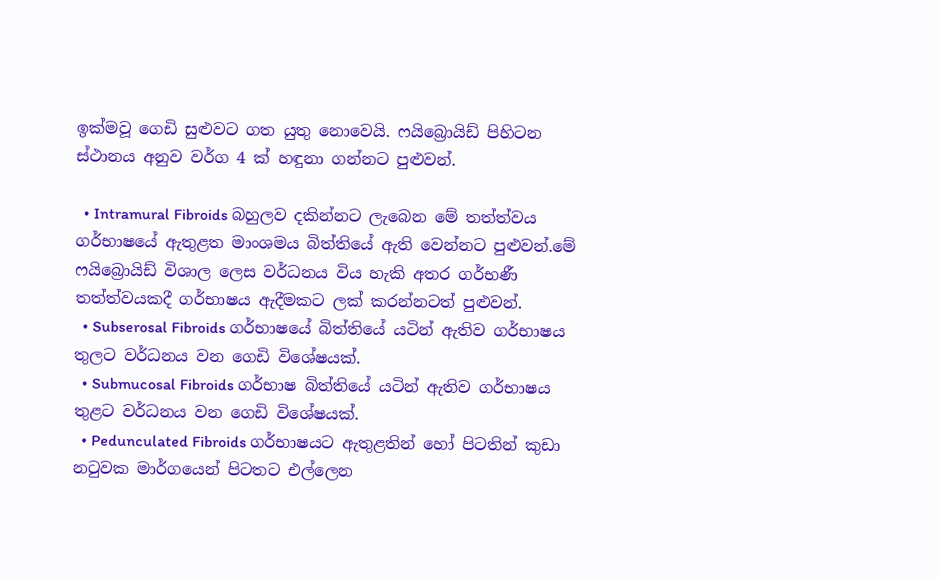ඉක්මවූ ගෙඩි සුළුවට ගත යුතු නොවෙයි. ෆයිබ්‍රොයිඩ් පිහිටන ස්ථානය අනුව වර්ග 4 ක් හඳුනා ගන්නට පුළුවන්.

  • Intramural Fibroids බහුලව දකින්නට ලැබෙන මේ තත්ත්වය ගර්භාෂයේ ඇතුළත මාංශමය බිත්තියේ ඇති වෙන්නට පුළුවන්.මේ ෆයිබ්‍රොයිඩ් විශාල ලෙස වර්ධනය විය හැකි අතර ගර්භණී තත්ත්වයකදී ගර්භාෂය ඇදීමකට ලක් කරන්නටත් පුළුවන්.
  • Subserosal Fibroids ගර්භාෂයේ බිත්තියේ යටින් ඇතිව ගර්භාෂය තුලට වර්ධනය වන ගෙඩි විශේෂයක්.
  • Submucosal Fibroids ගර්භාෂ බිත්තියේ යටින් ඇතිව ගර්භාෂය තුළට වර්ධනය වන ගෙඩි විශේෂයක්.
  • Pedunculated Fibroids ගර්භාෂයට ඇතුළතින් හෝ පිටතින් කුඩා නටුවක මාර්ගයෙන් පිටතට එල්ලෙන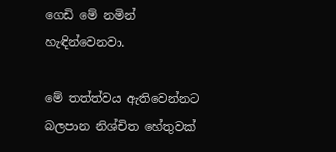ගෙඩි මේ නමින් හැඳින්වෙනවා.

මේ තත්ත්වය ඇතිවෙන්නට බලපාන නිශ්චිත හේතුවක්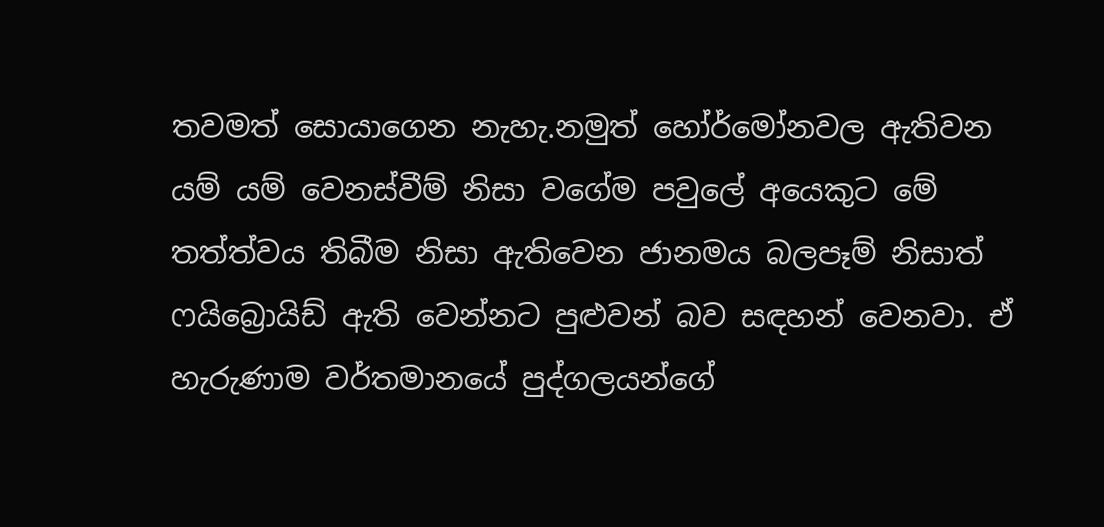තවමත් සොයාගෙන නැහැ.නමුත් හෝර්මෝනවල ඇතිවන යම් යම් වෙනස්වීම් නිසා වගේම පවුලේ අයෙකුට මේ තත්ත්වය තිබීම නිසා ඇතිවෙන ජානමය බලපෑම් නිසාත් ෆයිබ්‍රොයිඩ් ඇති වෙන්නට පුළුවන් බව සඳහන් වෙනවා. ඒ  හැරුණාම වර්තමානයේ පුද්ගලයන්ගේ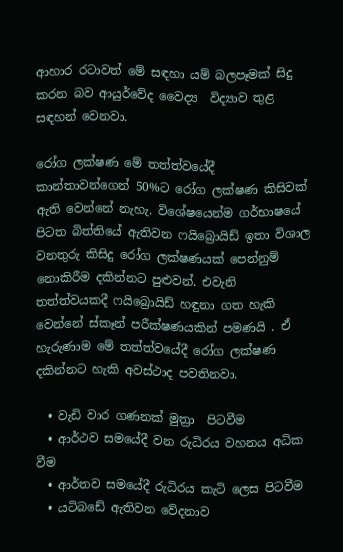ආහාර රටාවත් මේ සඳහා යම් බලපෑමක් සිදු කරන බව ආයුර්වේද වෛද්‍ය  විද්‍යාව තුළ සඳහන් වෙනවා.

රෝග ලක්ෂණ මේ තත්ත්වයේදී කාන්තාවන්ගෙන් 50%ට රෝග ලක්ෂණ කිසිවක් ඇති වෙන්නේ නැහැ. විශේෂයෙන්ම ගර්භාෂයේ පිටත බිත්තියේ ඇතිවන ෆයිබ්‍රොයිඩ් ඉතා විශාල වනතුරු කිසිදු රෝග ලක්ෂණයක් පෙන්නුම් නොකිරීම දකින්නට පුළුවන්. එවැනි තත්ත්වයකදී ෆයිබ්‍රොයිඩ් හඳුනා ගත හැකි වෙන්නේ ස්කෑන් පරීක්ෂණයකින් පමණයි . ඒ හැරුණාම මේ තත්ත්වයේදී රෝග ලක්ෂණ දකින්නට හැකි අවස්ථාද පවතිනවා.

  • වැඩි වාර ගණනක් මුත්‍රා  පිටවීම
  • ආර්ථව සමයේදී වන රුධිරය වහනය අධික වීම
  • ආර්තව සමයේදී රුධිරය කැටි ලෙස පිටවීම
  • යටිබඩේ ඇතිවන වේදනාව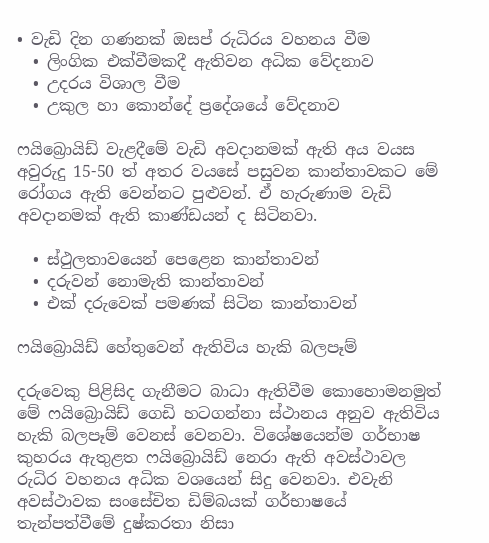• වැඩි දින ගණනක් ඔසප් රුධිරය වහනය වීම
  • ලිංගික එක්වීමකදී ඇතිවන අධික වේදනාව
  • උදරය විශාල වීම
  • උකුල හා කොන්දේ ප්‍රදේශයේ වේදනාව

ෆයිබ්‍රොයිඩ් වැළදීමේ වැඩි අවදානමක් ඇති අය වයස අවුරුදු 15-50 ත් අතර වයසේ පසුවන කාන්තාවකට මේ රෝගය ඇති වෙන්නට පුළුවන්. ඒ හැරුණාම වැඩි අවදානමක් ඇති කාණ්ඩයන් ද සිටිනවා.

  • ස්ථුලතාවයෙන් පෙළෙන කාන්තාවන්
  • දරුවන් නොමැති කාන්තාවන්
  • එක් දරුවෙක් පමණක් සිටින කාන්තාවන්

ෆයිබ්‍රොයිඩ් හේතුවෙන් ඇතිවිය හැකි බලපෑම්

දරුවෙකු පිළිසිද ගැනීමට බාධා ඇතිවීම කොහොමනමුත් මේ ෆයිබ්‍රොයිඩ් ගෙඩි හටගන්නා ස්ථානය අනුව ඇතිවිය හැකි බලපෑම් වෙනස් වෙනවා. විශේෂයෙන්ම ගර්භාෂ කුහරය ඇතුළත ෆයිබ්‍රොයිඩ් නෙරා ඇති අවස්ථාවල රුධිර වහනය අධික වශයෙන් සිදු වෙනවා. එවැනි අවස්ථාවක සංසේචිත ඩිම්බයක් ගර්භාෂයේ තැන්පත්වීමේ දුෂ්කරතා නිසා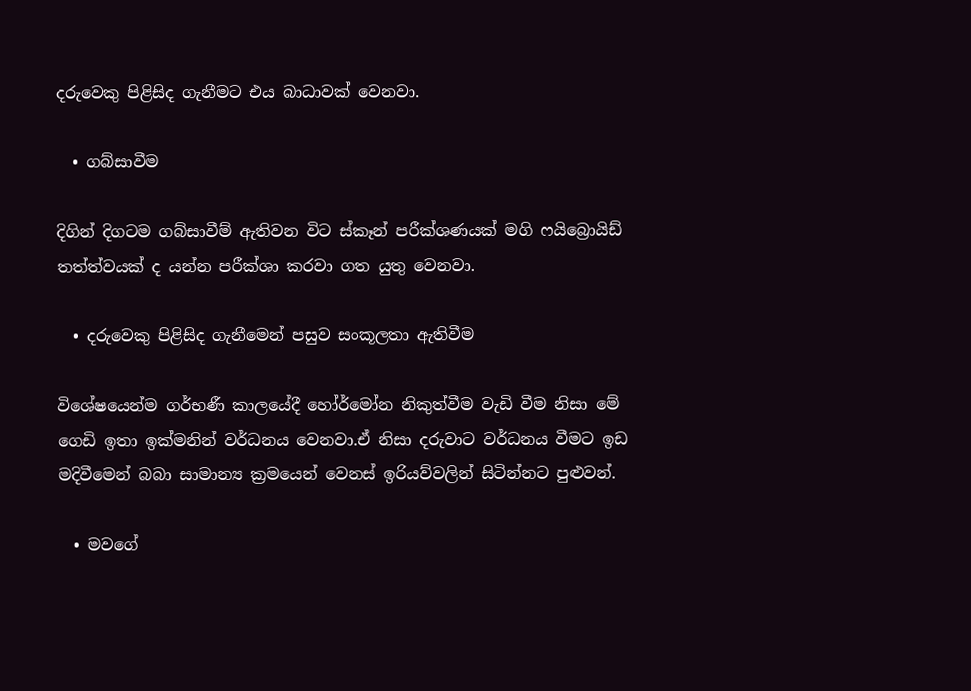දරුවෙකු පිළිසිද ගැනීමට එය බාධාවක් වෙනවා.

  • ගබ්සාවීම

දිගින් දිගටම ගබ්සාවීම් ඇතිවන විට ස්කෑන් පරීක්ශණයක් මගි ෆයිබ්‍රොයිඩ් තත්ත්වයක් ද යන්න පරීක්ශා කරවා ගත යුතු වෙනවා.

  • දරුවෙකු පිළිසිද ගැනීමෙන් පසුව සංකූලතා ඇතිවීම

විශේෂයෙන්ම ගර්භණී කාලයේදී හෝර්මෝන නිකුත්වීම වැඩි වීම නිසා මේ ගෙඩි ඉතා ඉක්මනින් වර්ධනය වෙනවා.ඒ නිසා දරුවාට වර්ධනය වීමට ඉඩ මදිවීමෙන් බබා සාමාන්‍ය ක්‍රමයෙන් වෙනස් ඉරියව්වලින් සිටින්නට පුළුවන්.

  • මවගේ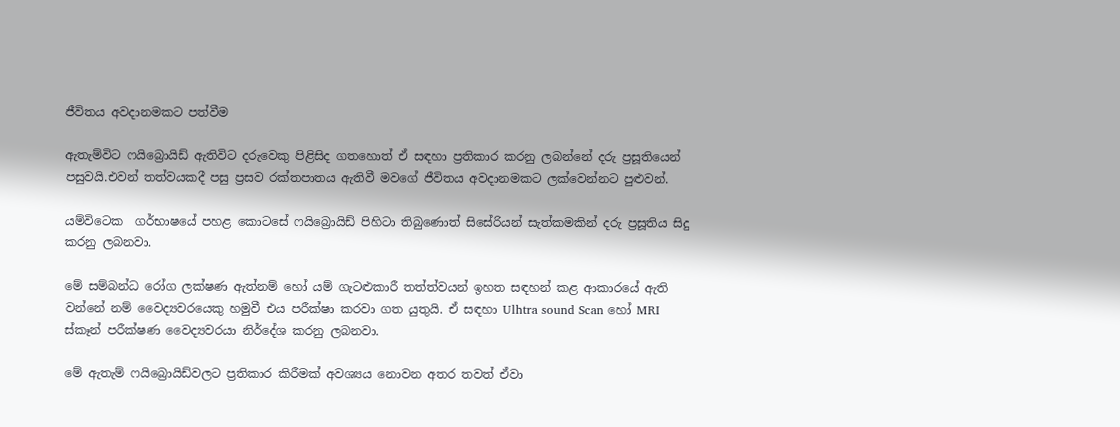ජීවිතය අවදානමකට පත්වීම

ඇතැම්විට ෆයිබ්‍රොයිඩ් ඇතිවිට දරුවෙකු පිළිසිද ගතහොත් ඒ සඳහා ප්‍රතිකාර කරනු ලබන්නේ දරු ප්‍රසූතියෙන් පසුවයි.එවන් තත්වයකදී පසු ප්‍රසව රක්තපාතය ඇතිවී මවගේ ජීවිතය අවදානමකට ලක්වෙන්නට පුළුවන්.

යම්විටෙක  ගර්භාෂයේ පහළ කොටසේ ෆයිබ්‍රොයිඩ් පිහිටා තිබුණොත් සිසේරියන් සැත්කමකින් දරු ප්‍රසූතිය සිදු කරනු ලබනවා.

මේ සම්බන්ධ රෝග ලක්ෂණ ඇත්නම් හෝ යම් ගැටළුකාරී තත්ත්වයන් ඉහත සඳහන් කළ ආකාරයේ ඇති වන්නේ නම් වෛද්‍යවරයෙකු හමුවී එය පරීක්ෂා කරවා ගත යුතුයි. ඒ සඳහා Ulhtra sound Scan හෝ MRI ස්කෑන් පරීක්ෂණ වෛද්‍යවරයා නිර්දේශ කරනු ලබනවා.

මේ ඇතැම් ෆයිබ්‍රොයිඩ්වලට ප්‍රතිකාර කිරීමක් අවශ්‍යය නොවන අතර තවත් ඒවා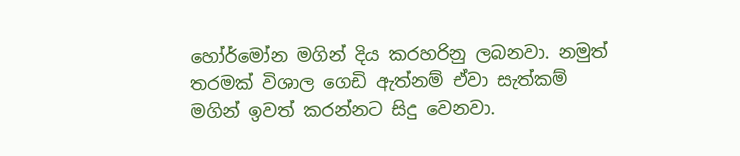හෝර්මෝන මගින් දිය කරහරිනු ලබනවා. නමුත් තරමක් විශාල ගෙඩි ඇත්නම් ඒවා සැත්කම් මගින් ඉවත් කරන්නට සිදු වෙනවා.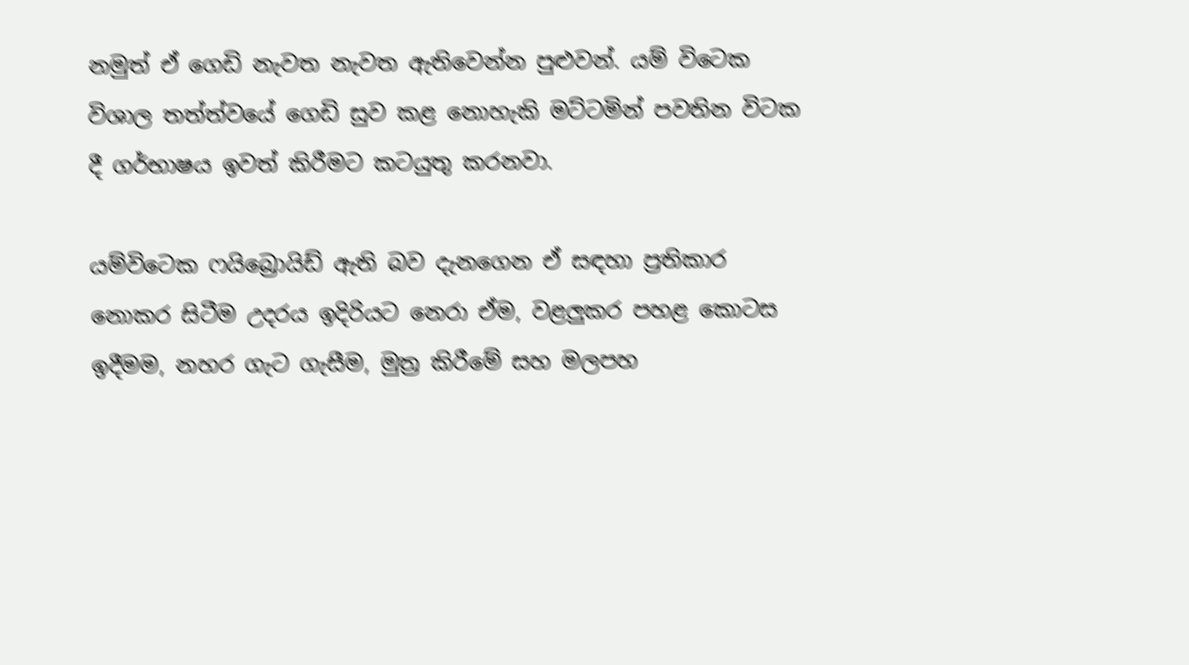නමුත් ඒ ගෙඩි නැවත නැවත ඇතිවෙන්න පුළුවන්. යම් විටෙක විශාල තත්ත්වයේ ගෙඩි සුව කළ නොහැකි මට්ටමින් පවතින විටක දී ගර්භාෂය ඉවත් කිරීමට කටයුතු කරනවා.

යම්විටෙක ෆයිබ්‍රොයිඩ් ඇති බව දැනගෙන ඒ සඳහා ප්‍රතිකාර නොකර සිටීම උදරය ඉදිරියට නෙරා ඒම, වළලුකර පහළ කොටස ඉදීමම, නහර ගැට ගැසීම, මුත්‍ර කිරීමේ සහ මලපහ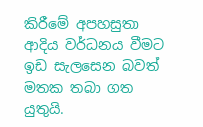කිරීමේ අපහසුතා ආදිය වර්ධනය වීමට ඉඩ සැලසෙන බවත් මතක තබා ගත යුතුයි.